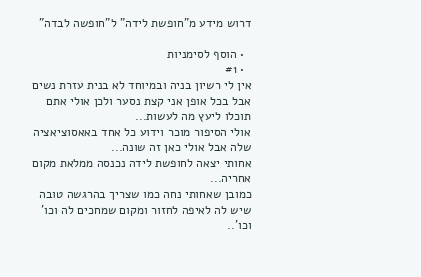דרוש מידע מ"חופשת לידה" ל"חופשה לבדה"

  • הוסף לסימניות
  • #1
אין לי רשיון בניה ובמיוחד לא בנית עזרת נשים
אבל בכל אופן אני קצת נסער ולכן אולי אתם תוכלו ליעץ מה לעשות...
אולי הסיפור מוכר וידוע כל אחד באאסוציאציה שלה אבל אולי כאן זה שונה...
אחותי יצאה לחופשת לידה נכנסה ממלאת מקום אחריה...
כמובן שאחותי נחה כמו שצריך בהרגשה טובה שיש לה לאיפה לחזור ומקום שמחכים לה וכו' וכו'..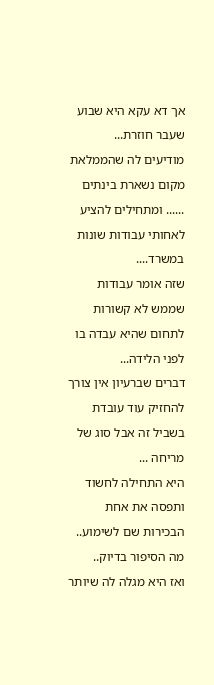אך דא עקא היא שבוע שעבר חוזרת...
מודיעים לה שהממלאת מקום נשארת בינתים ...... ומתחילים להציע לאחותי עבודות שונות במשרד....
שזה אומר עבודות שממש לא קשורות לתחום שהיא עבדה בו לפני הלידה...
דברים שברעיון אין צורך להחזיק עוד עובדת בשביל זה אבל סוג של מריחה ...
היא התחילה לחשוד ותפסה את אחת הבכירות שם לשימוע..
מה הסיפור בדיוק..
ואז היא מגלה לה שיותר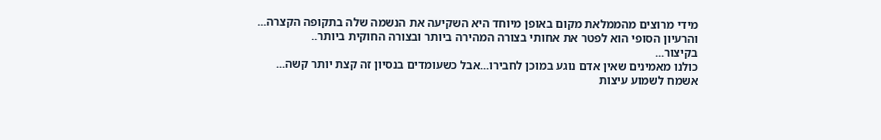מידי מרוצים מהממלאת מקום באופן מיוחד היא השקיעה את הנשמה שלה בתקופה הקצרה...
והרעיון הסופי הוא לפטר את אחותי בצורה המהירה ביותר ובצורה החוקית ביותר..
בקיצור...
כולנו מאמינים שאין אדם נוגע במוכן לחבירו...אבל כשעומדים בנסיון זה קצת יותר קשה...
אשמח לשמוע עיצות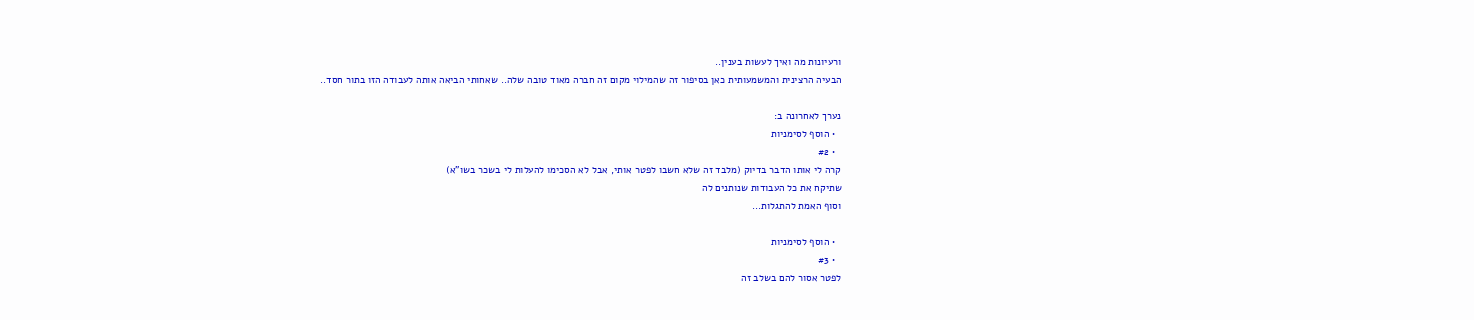ורעיונות מה ואיך לעשות בענין..
הבעיה הרצינית והמשמעותית כאן בסיפור זה שהמילוי מקום זה חברה מאוד טובה שלה.. שאחותי הביאה אותה לעבודה הזו בתור חסד..

נערך לאחרונה ב:
  • הוסף לסימניות
  • #2
קרה לי אותו הדבר בדיוק (מלבד זה שלא חשבו לפטר אותי, אבל לא הסכימו להעלות לי בשכר בשו"א)
שתיקח את כל העבודות שנותנים לה
וסוף האמת להתגלות...

  • הוסף לסימניות
  • #3
לפטר אסור להם בשלב זה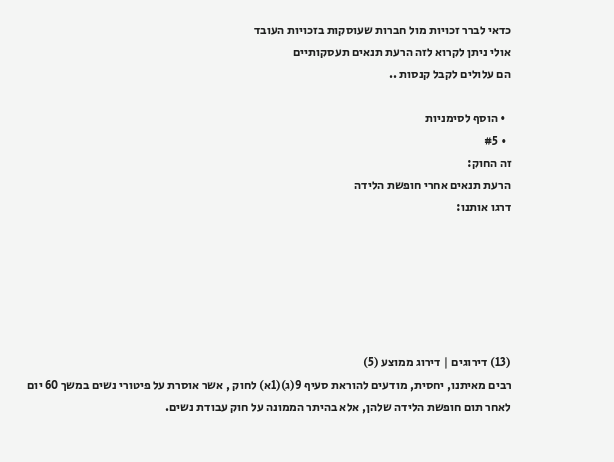כדאי לברר זכויות מול חברות שעוסקות בזכויות העובד
אולי ניתן לקרוא לזה הרעת תנאים תעסקותיים
הם עלולים לקבל קנסות ..

  • הוסף לסימניות
  • #5
זה החוק:
הרעת תנאים אחרי חופשת הלידה
דרגו אותנו:






(13) דירוגים | דירוג ממוצע (5)
רבים מאיתנו, יחסית, מודעים להוראת סעיף 9(ג)(1א) לחוק , אשר אוסרת על פיטורי נשים במשך 60 יום לאחר תום חופשת הלידה שלהן, אלא בהיתר הממונה על חוק עבודת נשים.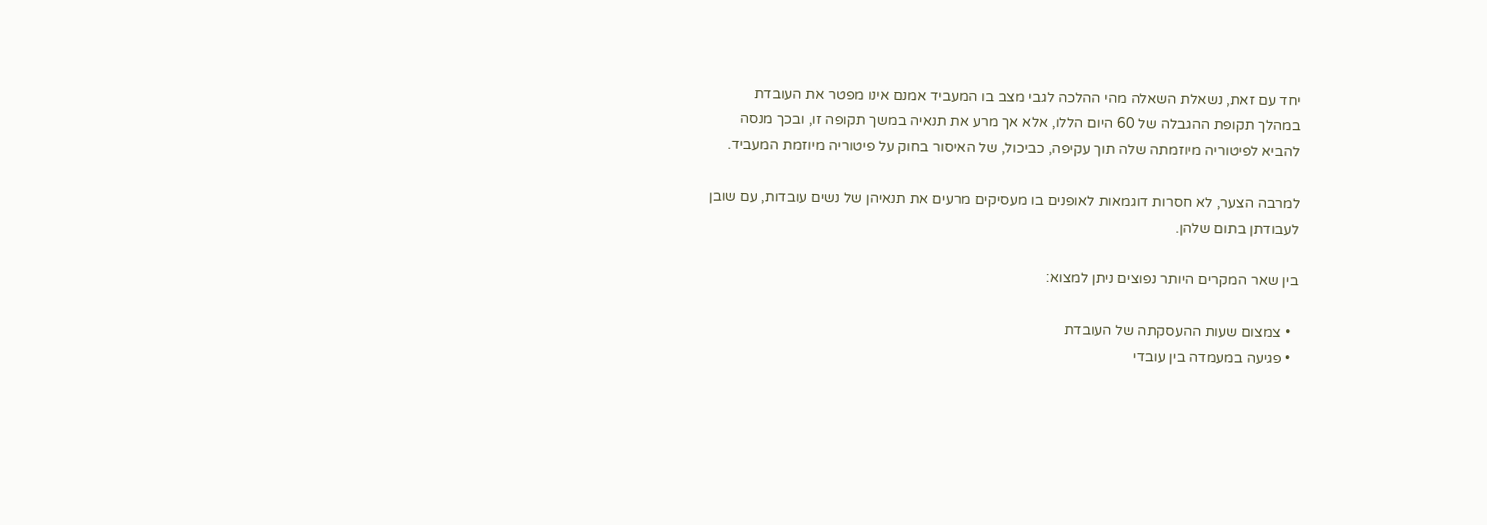יחד עם זאת, נשאלת השאלה מהי ההלכה לגבי מצב בו המעביד אמנם אינו מפטר את העובדת במהלך תקופת ההגבלה של 60 היום הללו, אלא אך מרע את תנאיה במשך תקופה זו, ובכך מנסה להביא לפיטוריה מיוזמתה שלה תוך עקיפה, כביכול, של האיסור בחוק על פיטוריה מיוזמת המעביד.

למרבה הצער, לא חסרות דוגמאות לאופנים בו מעסיקים מרעים את תנאיהן של נשים עובדות, עם שובן לעבודתן בתום שלהן.

בין שאר המקרים היותר נפוצים ניתן למצוא:

  • צמצום שעות ההעסקתה של העובדת
  • פגיעה במעמדה בין עובדי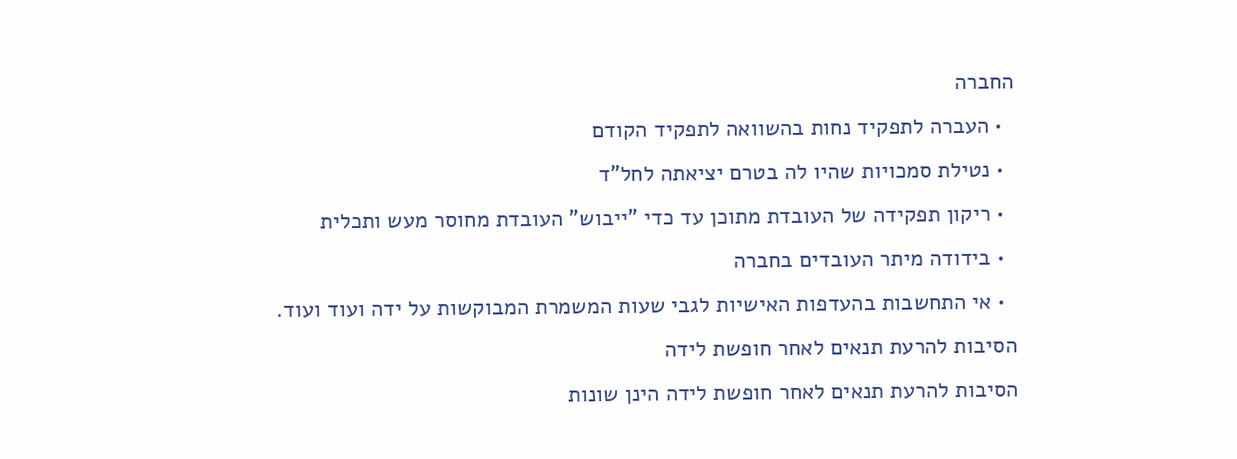החברה
  • העברה לתפקיד נחות בהשוואה לתפקיד הקודם
  • נטילת סמכויות שהיו לה בטרם יציאתה לחל"ד
  • ריקון תפקידה של העובדת מתוכן עד כדי "ייבוש" העובדת מחוסר מעש ותכלית
  • בידודה מיתר העובדים בחברה
  • אי התחשבות בהעדפות האישיות לגבי שעות המשמרת המבוקשות על ידה ועוד ועוד.
הסיבות להרעת תנאים לאחר חופשת לידה
הסיבות להרעת תנאים לאחר חופשת לידה הינן שונות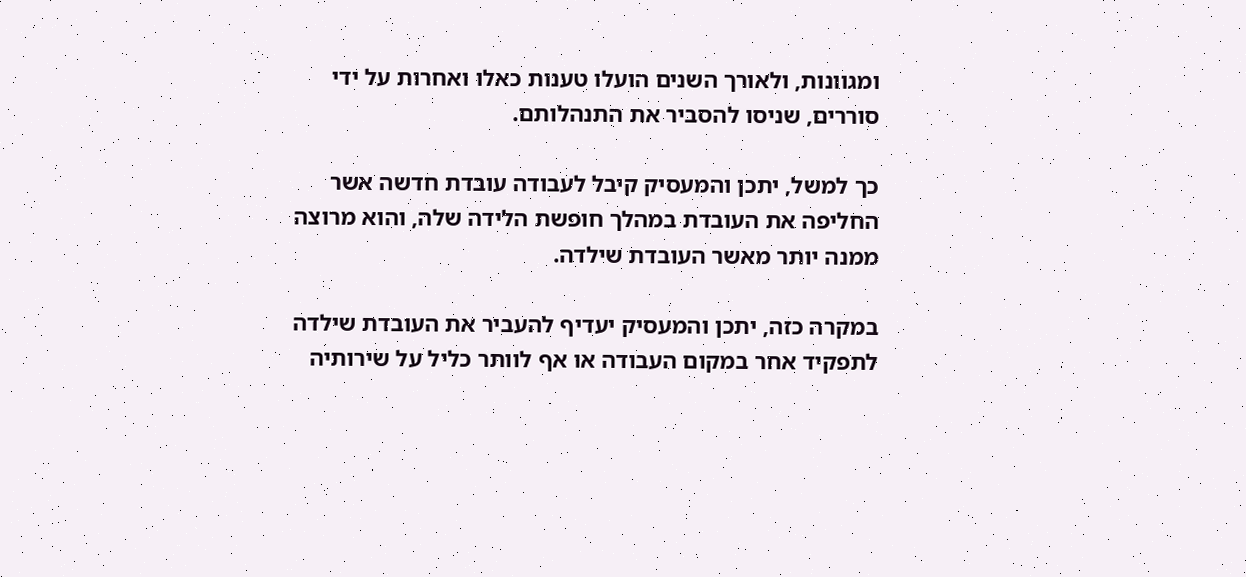ומגוונות, ולאורך השנים הועלו טענות כאלו ואחרות על ידי סוררים, שניסו להסביר את התנהלותם.

כך למשל, יתכן והמעסיק קיבל לעבודה עובדת חדשה אשר החליפה את העובדת במהלך חופשת הלידה שלה, והוא מרוצה ממנה יותר מאשר העובדת שילדה.

במקרה כזה, יתכן והמעסיק יעדיף להעביר את העובדת שילדה לתפקיד אחר במקום העבודה או אף לוותר כליל על שירותיה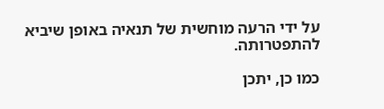על ידי הרעה מוחשית של תנאיה באופן שיביא להתפטרותה.

כמו כן, יתכן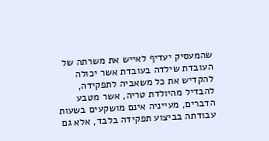שהמעסיק יעדיף לאייש את משרתה של העובדת שילדה בעובדת אשר יכולה להקדיש את כל משאביה לתפקידה, להבדיל מהיולדת טריה, אשר מטבע הדברים, מעייניה אינם מושקעים בשעות עבודתה בביצוע תפקידה בלבד, אלא גם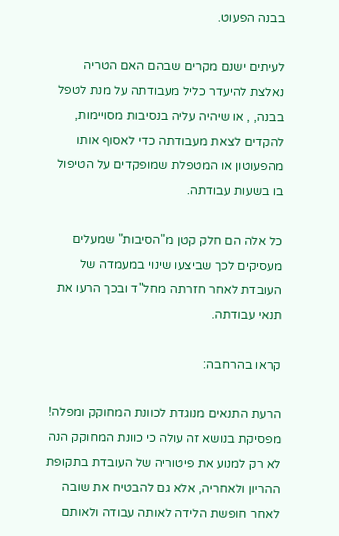בבנה הפעוט.

לעיתים ישנם מקרים שבהם האם הטריה נאלצת להיעדר כליל מעבודתה על מנת לטפל בבנה, , או שיהיה עליה בנסיבות מסויימות, להקדים לצאת מעבודתה כדי לאסוף אותו מהפעוטון או המטפלת שמופקדים על הטיפול בו בשעות עבודתה.

כל אלה הם חלק קטן מ"הסיבות" שמעלים מעסיקים לכך שביצעו שינוי במעמדה של העובדת לאחר חזרתה מחל"ד ובכך הרעו את תנאי עבודתה.

קראו בהרחבה:

הרעת התנאים מנוגדת לכוונת המחוקק ומפלה!
מפסיקת בנושא זה עולה כי כוונת המחוקק הנה לא רק למנוע את פיטוריה של העובדת בתקופת ההריון ולאחריה, אלא גם להבטיח את שובה לאחר חופשת הלידה לאותה עבודה ולאותם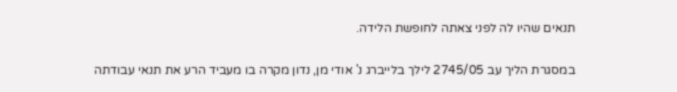תנאים שהיו לה לפני צאתה לחופשת הלידה.

במסגרת הליך עב 2745/05 לילך בלייברג נ' אודי מן, נדון מקרה בו מעביד הרע את תנאי עבודתה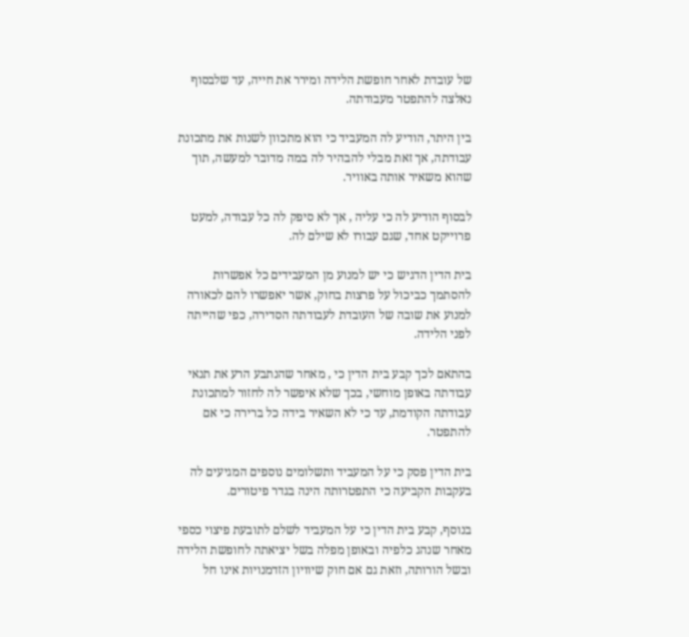של עובדת לאחר חופשת הלידה ומירר את חייה, עד שלבסוף נאלצה להתפטר מעבודתה.

בין היתר, הודיע לה המעביד כי הוא מתכוון לשנות את מתכונת עבודתה, אך זאת מבלי להבהיר לה במה מדובר למעשה, תוך שהוא משאיר אותה באוויר.

לבסוף הודיע לה כי עליה , אך לא סיפק לה כל עבודה, למעט פרוייקט אחד, שגם עבורו לא שילם לה.

בית הדין הדגיש כי יש למנוע מן המעבידים כל אפשרות להסתמך כביכול על פרצות בחוק, אשר יאפשרו להם לכאורה למנוע את שובה של העובדת לעבודתה הסדירה, כפי שהייתה לפני הלידה.

בהתאם לכך קבע בית הדין כי , מאחר שהנתבע הרע את תנאי עבודתה באופן מוחשי, בכך שלא איפשר לה לחזור למתכונת עבודתה הקודמת, עד כי לא השאיר בידה כל ברירה כי אם להתפטר.

בית הדין פסק כי על המעביד ותשלומים נוספים המגיעים לה בעקבות הקביעה כי התפטרותה הינה בגדר פיטורים.

בנוסף, קבע בית הדין כי על המעביד לשלם לתובעת פיצוי כספי מאחר שנהג כלפיה ובאופן מפלה בשל יציאתה לחופשת הלידה ובשל הורותה, וזאת גם אם חוק שיוויון הזדמנויות אינו חל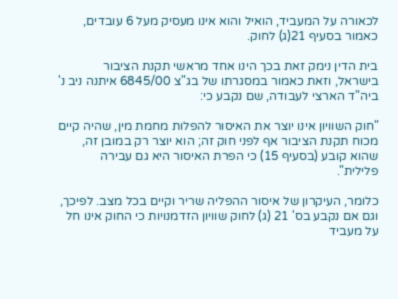לכאורה על המעביד, הואיל והוא אינו מעסיק מעל 6 עובדים, כאמור בסעיף 21(ג) לחוק.

בית הדין נימק זאת בכך הינו אחד מראשי תקנת הציבור בישראל, וזאת כאמור במסגרתו של בג"צ 6845/00 איתנה ניב נ' ביה"ד הארצי לעבודה, שם נקבע כי:

"חוק השוויון אינו יוצר את האיסור להפלות מחמת מין, שהיה קיים מכוח תקנת הציבור אף לפני חוק זה; הוא יוצר רק במובן זה, שהוא קובע (בסעיף 15) כי הפרת האיסור היא גם עבירה פלילית".

כלומר, העיקרון של איסור ההפליה שריר וקיים בכל מצב. לפיכך, וגם אם נקבע בס' 21 (ג) לחוק שוויון הזדמנויות כי החוק אינו חל על מעביד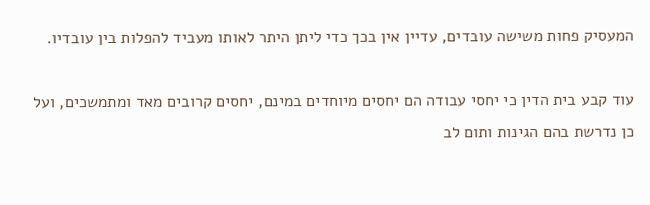המעסיק פחות משישה עובדים, עדיין אין בכך כדי ליתן היתר לאותו מעביד להפלות בין עובדיו.

עוד קבע בית הדין כי יחסי עבודה הם יחסים מיוחדים במינם, יחסים קרובים מאד ומתמשכים, ועל כן נדרשת בהם הגינות ותום לב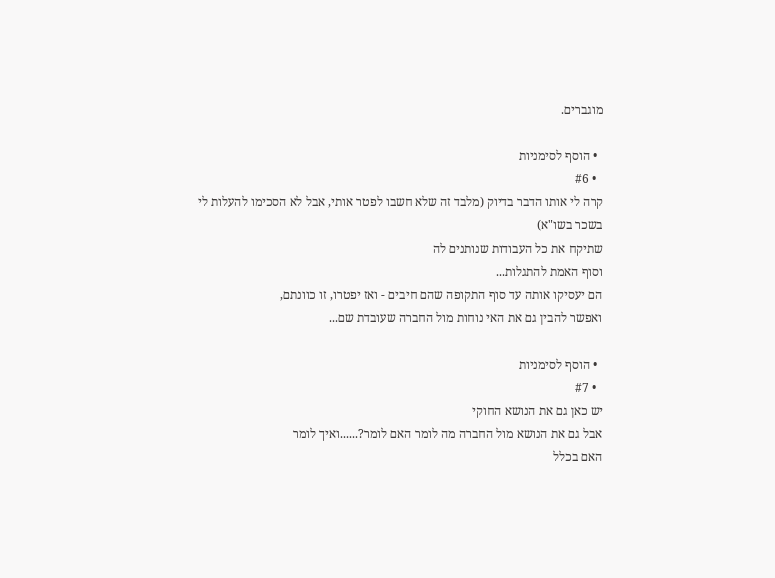מוגברים.

  • הוסף לסימניות
  • #6
קרה לי אותו הדבר בדיוק (מלבד זה שלא חשבו לפטר אותי, אבל לא הסכימו להעלות לי בשכר בשו"א)
שתיקח את כל העבודות שנותנים לה
וסוף האמת להתגלות...
הם יעסיקו אותה עד סוף התקופה שהם חיבים - ואז יפטרו, זו כוונתם,
ואפשר להבין גם את האי נוחות מול החברה שעובדת שם...

  • הוסף לסימניות
  • #7
יש כאן גם את הנושא החוקי
אבל גם את הנושא מול החברה מה לומר האם לומר?......ואיך לומר
האם בכלל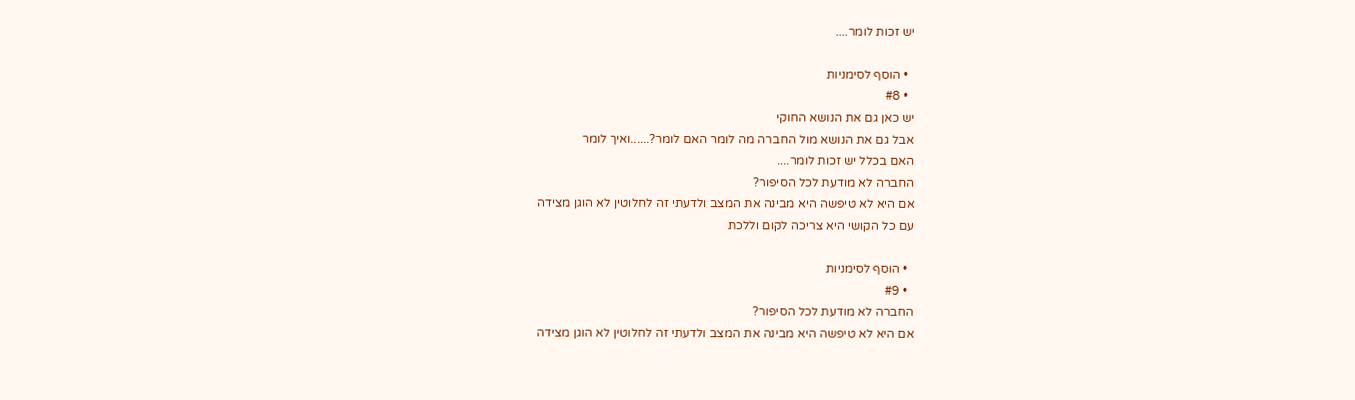יש זכות לומר....

  • הוסף לסימניות
  • #8
יש כאן גם את הנושא החוקי
אבל גם את הנושא מול החברה מה לומר האם לומר?......ואיך לומר
האם בכלל יש זכות לומר....
החברה לא מודעת לכל הסיפור?
אם היא לא טיפשה היא מבינה את המצב ולדעתי זה לחלוטין לא הוגן מצידה
עם כל הקושי היא צריכה לקום וללכת

  • הוסף לסימניות
  • #9
החברה לא מודעת לכל הסיפור?
אם היא לא טיפשה היא מבינה את המצב ולדעתי זה לחלוטין לא הוגן מצידה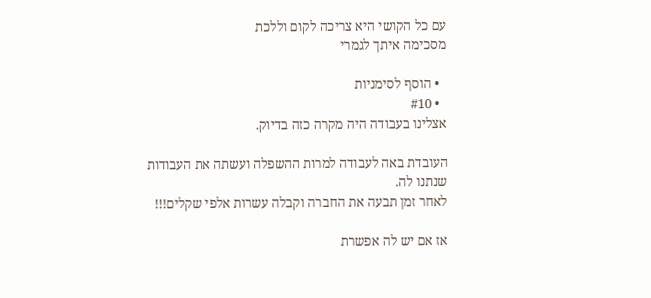עם כל הקושי היא צריכה לקום וללכת
מסכימה איתך לגמרי

  • הוסף לסימניות
  • #10
אצלינו בעבודה היה מקרה כזה בדיוק.

העובדת באה לעבודה למרות ההשפלה ועשתה את העבודות שנתנו לה.
לאחר זמן תבעה את החברה וקבלה עשרות אלפי שקלים!!!

אז אם יש לה אפשרת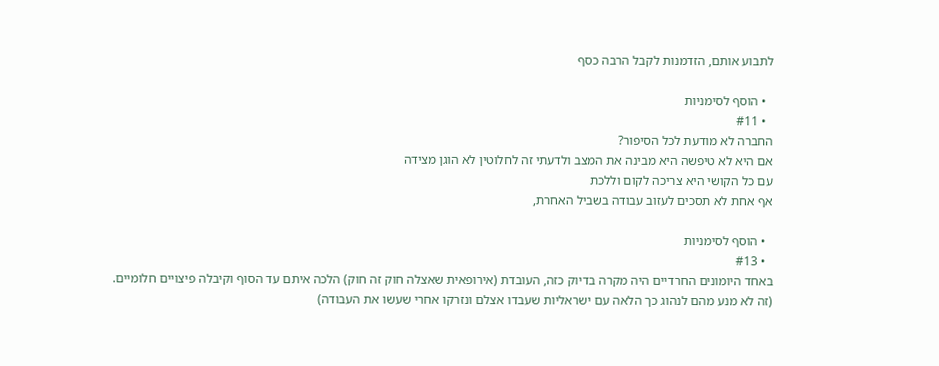לתבוע אותם, הזדמנות לקבל הרבה כסף

  • הוסף לסימניות
  • #11
החברה לא מודעת לכל הסיפור?
אם היא לא טיפשה היא מבינה את המצב ולדעתי זה לחלוטין לא הוגן מצידה
עם כל הקושי היא צריכה לקום וללכת
אף אחת לא תסכים לעזוב עבודה בשביל האחרת,

  • הוסף לסימניות
  • #13
באחד היומונים החרדיים היה מקרה בדיוק כזה, העובדת (אירופאית שאצלה חוק זה חוק) הלכה איתם עד הסוף וקיבלה פיצויים חלומיים.
(זה לא מנע מהם לנהוג כך הלאה עם ישראליות שעבדו אצלם ונזרקו אחרי שעשו את העבודה)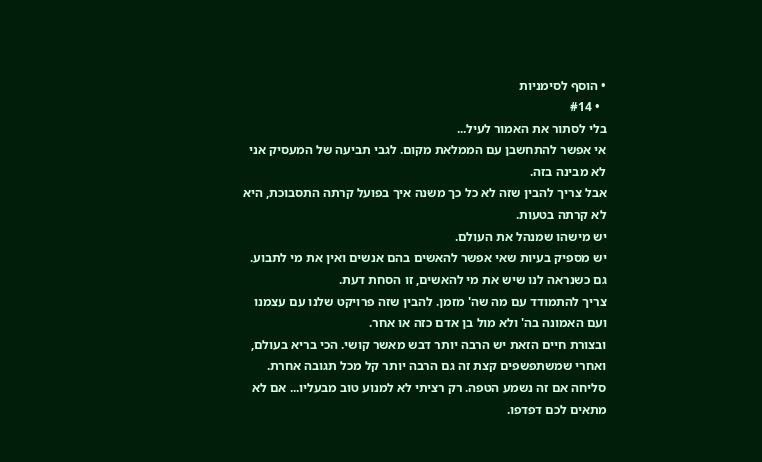• הוסף לסימניות
  • #14
בלי לסתור את האמור לעיל...
אי אפשר להתחשבן עם הממלאת מקום. לגבי תביעה של המעסיק אני לא מבינה בזה.
אבל צריך להבין שזה לא כל כך משנה איך בפועל קרתה התסבוכת, היא לא קרתה בטעות.
יש מישהו שמנהל את העולם.
יש מספיק בעיות שאי אפשר להאשים בהם אנשים ואין את מי לתבוע. גם כשנראה לנו שיש את מי להאשים, זו הסחת דעת.
צריך להתמודד עם מה שה' מזמן. להבין שזה פרויקט שלנו עם עצמנו ועם האמונה בה' ולא מול בן אדם כזה או אחר.
ובצורת חיים הזאת יש הרבה יותר דבש מאשר קושי. הכי בריא בעולם, ואחרי שמשתפשפים קצת זה גם הרבה יותר קל מכל תגובה אחרת.
סליחה אם זה נשמע הטפה. רק רציתי לא למנוע טוב מבעליו... אם לא מתאים לכם דפדפו.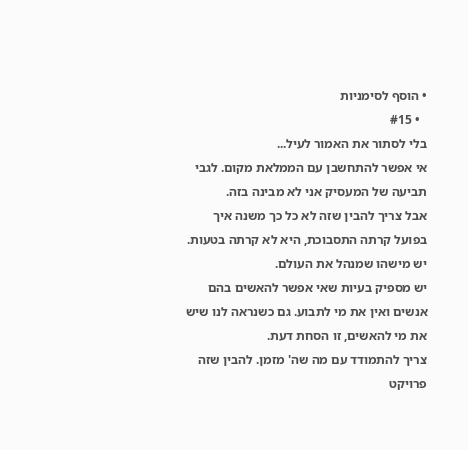• הוסף לסימניות
  • #15
בלי לסתור את האמור לעיל...
אי אפשר להתחשבן עם הממלאת מקום. לגבי תביעה של המעסיק אני לא מבינה בזה.
אבל צריך להבין שזה לא כל כך משנה איך בפועל קרתה התסבוכת, היא לא קרתה בטעות.
יש מישהו שמנהל את העולם.
יש מספיק בעיות שאי אפשר להאשים בהם אנשים ואין את מי לתבוע. גם כשנראה לנו שיש את מי להאשים, זו הסחת דעת.
צריך להתמודד עם מה שה' מזמן. להבין שזה פרויקט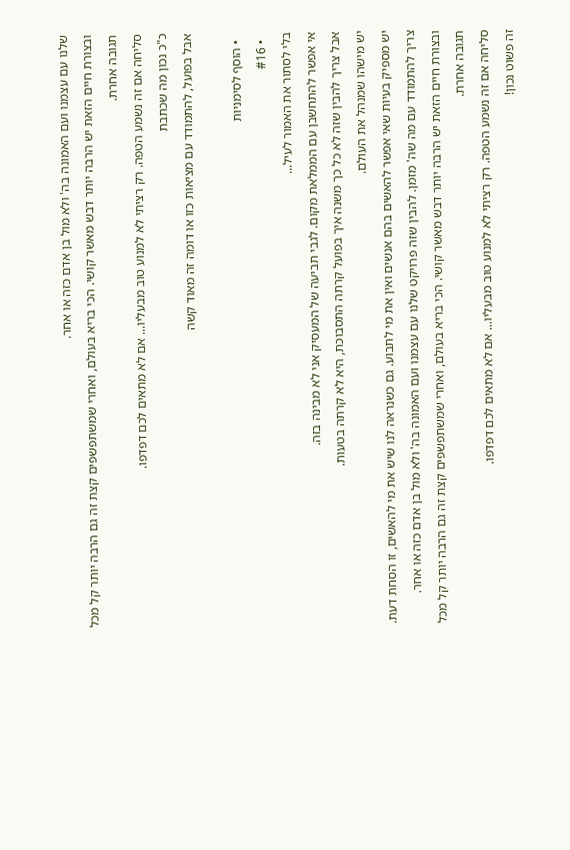שלנו עם עצמנו ועם האמונה בה' ולא מול בן אדם כזה או אחר.
ובצורת חיים הזאת יש הרבה יותר דבש מאשר קושי. הכי בריא בעולם, ואחרי שמשתפשפים קצת זה גם הרבה יותר קל מכל תגובה אחרת.
סליחה אם זה נשמע הטפה. רק רציתי לא למנוע טוב מבעליו... אם לא מתאים לכם דפדפו.
כ"כ נכון מה שכתבת
אבל בפועל, להתמודד עם מציאות כזו או דומה זה מאוד קשה

  • הוסף לסימניות
  • #16
בלי לסתור את האמור לעיל...
אי אפשר להתחשבן עם הממלאת מקום. לגבי תביעה של המעסיק אני לא מבינה בזה.
אבל צריך להבין שזה לא כל כך משנה איך בפועל קרתה התסבוכת, היא לא קרתה בטעות.
יש מישהו שמנהל את העולם.
יש מספיק בעיות שאי אפשר להאשים בהם אנשים ואין את מי לתבוע. גם כשנראה לנו שיש את מי להאשים, זו הסחת דעת.
צריך להתמודד עם מה שה' מזמן. להבין שזה פרויקט שלנו עם עצמנו ועם האמונה בה' ולא מול בן אדם כזה או אחר.
ובצורת חיים הזאת יש הרבה יותר דבש מאשר קושי. הכי בריא בעולם, ואחרי שמשתפשפים קצת זה גם הרבה יותר קל מכל תגובה אחרת.
סליחה אם זה נשמע הטפה. רק רציתי לא למנוע טוב מבעליו... אם לא מתאים לכם דפדפו.
זה פשוט נכון!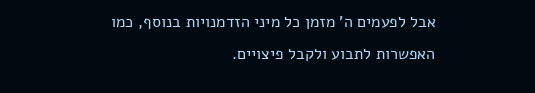אבל לפעמים ה' מזמן כל מיני הזדמנויות בנוסף, כמו האפשרות לתבוע ולקבל פיצויים.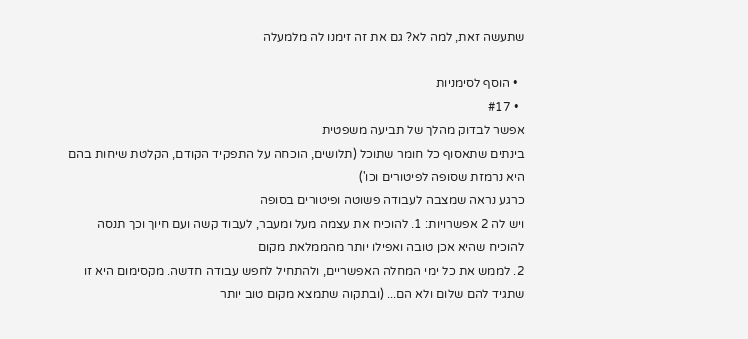שתעשה זאת, למה לא? גם את זה זימנו לה מלמעלה

  • הוסף לסימניות
  • #17
אפשר לבדוק מהלך של תביעה משפטית
בינתים שתאסוף כל חומר שתוכל (תלושים, הוכחה על התפקיד הקודם, הקלטת שיחות בהם היא נרמזת שסופה לפיטורים וכו')
כרגע נראה שמצבה לעבודה פשוטה ופיטורים בסופה
ויש לה 2 אפשרויות: 1. להוכיח את עצמה מעל ומעבר, לעבוד קשה ועם חיוך וכך תנסה להוכיח שהיא אכן טובה ואפילו יותר מהממלאת מקום
2. לממש את כל ימי המחלה האפשריים, ולהתחיל לחפש עבודה חדשה. מקסימום היא זו שתגיד להם שלום ולא הם... (ובתקוה שתמצא מקום טוב יותר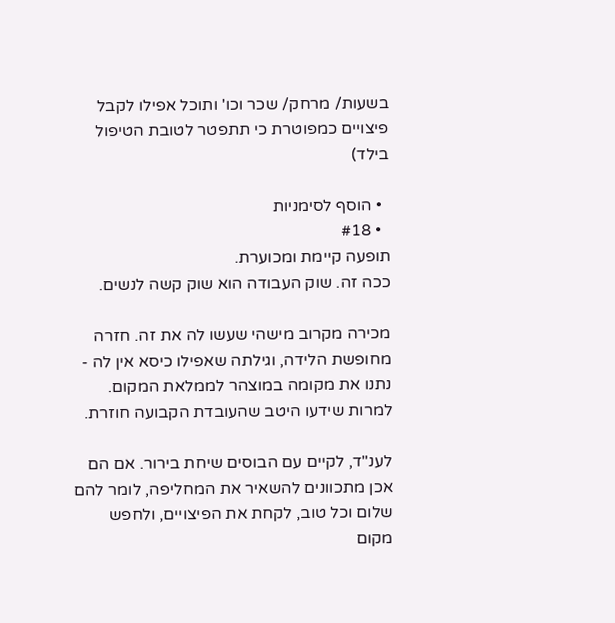בשעות/ מרחק/ שכר וכו' ותוכל אפילו לקבל פיצויים כמפוטרת כי תתפטר לטובת הטיפול בילד)

  • הוסף לסימניות
  • #18
תופעה קיימת ומכוערת.
ככה זה. שוק העבודה הוא שוק קשה לנשים.

מכירה מקרוב מישהי שעשו לה את זה. חזרה מחופשת הלידה, וגילתה שאפילו כיסא אין לה - נתנו את מקומה במוצהר לממלאת המקום. למרות שידעו היטב שהעובדת הקבועה חוזרת.

לענ"ד, לקיים עם הבוסים שיחת בירור. אם הם אכן מתכוונים להשאיר את המחליפה, לומר להם שלום וכל טוב, לקחת את הפיצויים, ולחפש מקום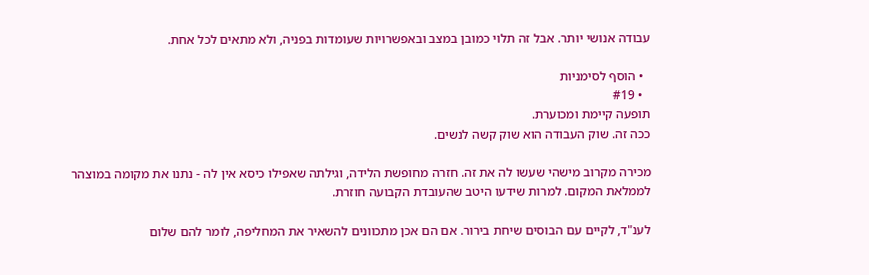עבודה אנושי יותר. אבל זה תלוי כמובן במצב ובאפשרויות שעומדות בפניה, ולא מתאים לכל אחת.

  • הוסף לסימניות
  • #19
תופעה קיימת ומכוערת.
ככה זה. שוק העבודה הוא שוק קשה לנשים.

מכירה מקרוב מישהי שעשו לה את זה. חזרה מחופשת הלידה, וגילתה שאפילו כיסא אין לה - נתנו את מקומה במוצהר לממלאת המקום. למרות שידעו היטב שהעובדת הקבועה חוזרת.

לענ"ד, לקיים עם הבוסים שיחת בירור. אם הם אכן מתכוונים להשאיר את המחליפה, לומר להם שלום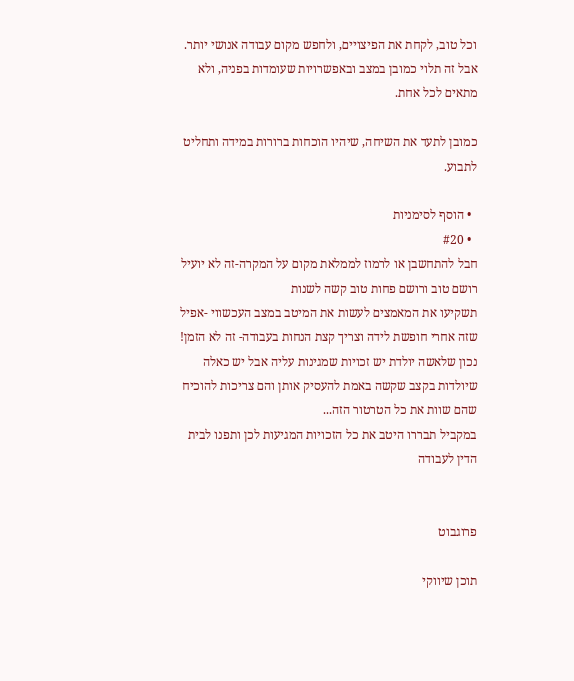וכל טוב, לקחת את הפיצויים, ולחפש מקום עבודה אנושי יותר. אבל זה תלוי כמובן במצב ובאפשרויות שעומדות בפניה, ולא מתאים לכל אחת.

כמובן לתעד את השיחה, שיהיו הוכחות ברורות במידה ותחליט לתבוע.

  • הוסף לסימניות
  • #20
חבל להתחשבן או לרמוז לממלאת מקום על המקרה-זה לא יועיל
רושם טוב ורושם פחות טוב קשה לשנות
תשקיעו את המאמצים לעשות את המיטב במצב העכשווי -אפיל שזה אחרי חופשת לידה וצריך קצת הנחות בעבודה- זה לא הזמן!
נכון שלאשה יולדת יש זכויות שמגינות עליה אבל יש כאלה שיולדות בקצב שקשה באמת להעסיק אותן והם צריכות להוכיח שהם שוות את כל הטרטור הזה...
במקביל תבררו היטב את כל הזכויות המגיעות לכן ותפנו לבית הדין לעבודה


פרוגבוט

תוכן שיווקי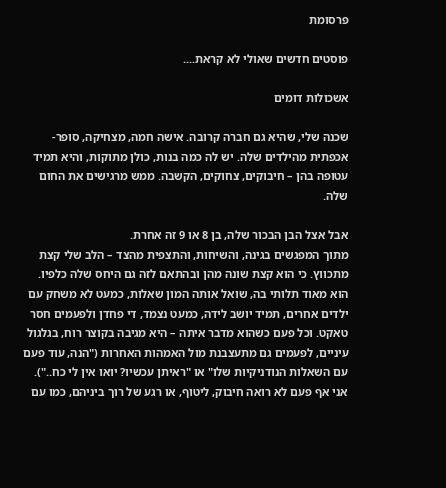פרסומת

פוסטים חדשים שאולי לא קראת....

אשכולות דומים

שכנה שלי, שהיא גם חברה קרובה. אישה חמה, מצחיקה, סופר-אכפתית מהילדים שלה. יש לה כמה בנות, כולן מתוקות, והיא תמיד עטופה בהן – חיבוקים, צחוקים, הקשבה. ממש מרגישים את החום שלה.

אבל אצל הבן הבכור שלה, בן 8 או 9 זה אחרת.
מתוך המפגשים בגינה, והשיחות, והתצפית מהצד – הלב שלי קצת מתכווץ. כי הוא קצת שונה מהן ובהתאם לזה גם היחס שלה כלפיו.
הוא מאוד תלותי בה, שואל אותה המון שאלות, כמעט לא משחק עם ילדים אחרים, תמיד יושב לידה, כמעט נצמד, די פחדן ולפעמים חסר טאקט. וכל פעם כשהוא מדבר איתה – היא מגיבה בקוצר רוח, בגלגול עיניים, לפעמים גם מתעצבנת מול האמהות האחרות ("הנה, עוד פעם עם השאלות הנודניקיות שלו" או "ראיתן עכשיו? יואו אין לי כח..").
אני אף פעם לא רואה חיבוק, ליטוף, או רגע של רוך ביניהם, כמו עם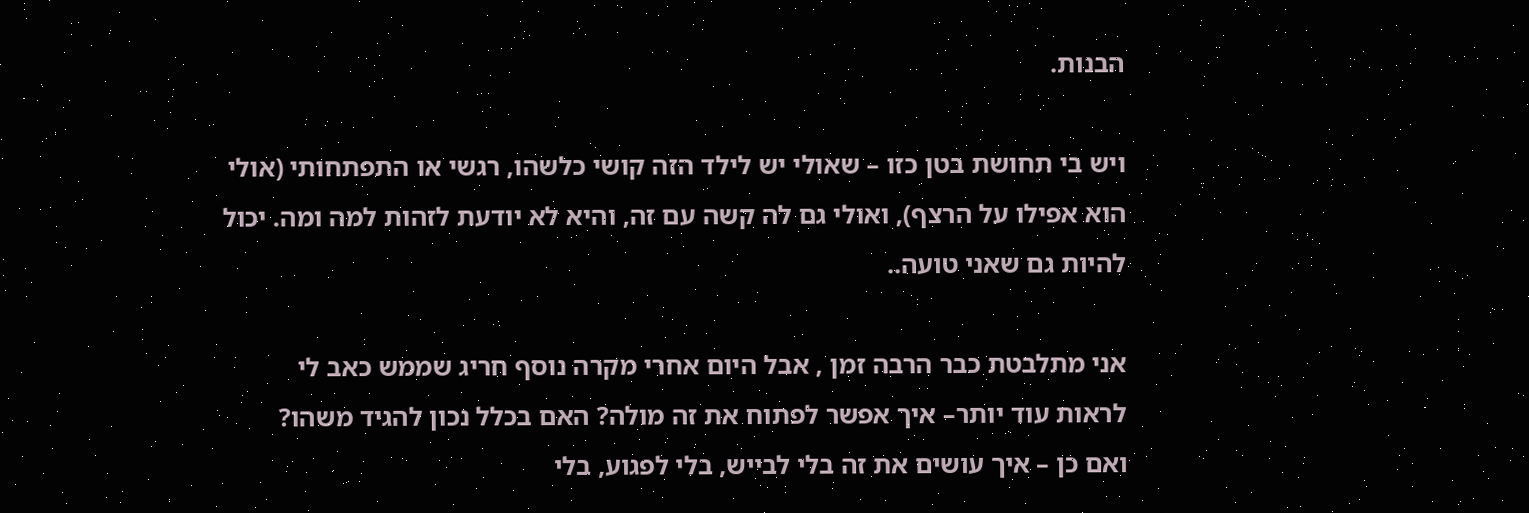הבנות.

ויש בי תחושת בטן כזו – שאולי יש לילד הזה קושי כלשהו, רגשי או התפתחותי (אולי הוא אפילו על הרצף), ואולי גם לה קשה עם זה, והיא לא יודעת לזהות למה ומה. יכול להיות גם שאני טועה..

אני מתלבטת כבר הרבה זמן , אבל היום אחרי מקרה נוסף חריג שממש כאב לי לראות עוד יותר– איך אפשר לפתוח את זה מולה? האם בכלל נכון להגיד משהו?
ואם כן – איך עושים את זה בלי לבייש, בלי לפגוע, בלי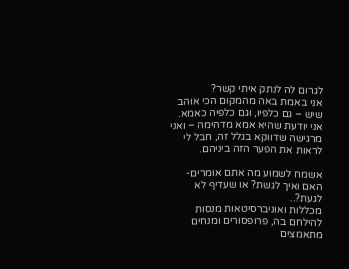לגרום לה לנתק איתי קשר?
אני באמת באה מהמקום הכי אוהב שיש – גם כלפיו, וגם כלפיה כאמא. אני יודעת שהיא אמא מדהימה – ואני מרגישה שדווקא בגלל זה, חבל לי לראות את הפער הזה ביניהם.

אשמח לשמוע מה אתם אומרים- האם ואיך לגשת? או שעדיף לא לגעת?..
מכללות ואוניברסיטאות מנסות להילחם בה, פרופסורים ומנחים מתאמצים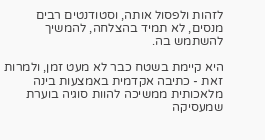לזהות ולפסול אותה, וסטודנטים רבים מנסים, לא תמיד בהצלחה, להמשיך להשתמש בה.

היא קיימת בשטח כבר לא מעט זמן, ולמרות זאת - כתיבה אקדמית באמצעות בינה מלאכותית ממשיכה להוות סוגיה בוערת שמעסיקה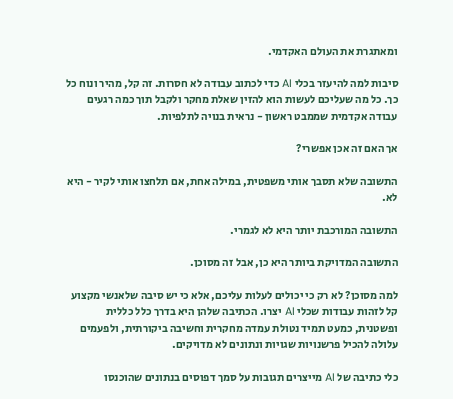ומאתגרת את העולם האקדמי.

סיבות למה להיעזר בכלי AI כדי לכתוב עבודה לא חסרות. זה קל, מהיר ונוח כל כך. כל מה שעליכם לעשות הוא להזין שאלת מחקר ולקבל תוך כמה רגעים עבודה אקדמית שממבט ראשון - נראית בנויה לתלפיות.

אך האם זה אכן אפשרי?

התשובה שלא תסבך אותי משפטית, במילה אחת, אם תלחצו אותי לקיר - היא לא.

התשובה המורכבת יותר היא לא לגמרי.

התשובה המדויקת ביותר היא כן, אבל זה מסוכן.

למה מסוכן? לא רק כי יכולים לעלות עליכם, אלא כי יש סיבה שלאנשי מקצוע קל לזהות עבודות שכלי AI יצרו. הכתיבה שלהן היא בדרך כלל כללית ופשטנית, כמעט תמיד נטולת עמדה מחקרית וחשיבה ביקורתית, ולפעמים עלולה להכיל פרשנויות שגויות ונתונים לא מדויקים.

כלי כתיבה של AI מייצרים תגובות על סמך דפוסים בנתונים שהוכנסו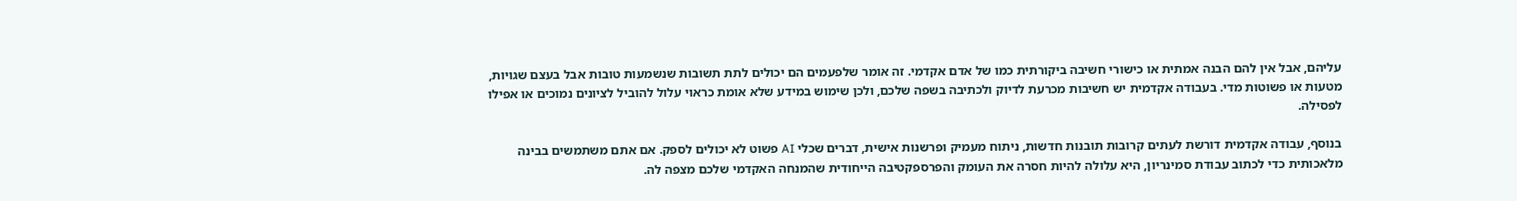עליהם, אבל אין להם הבנה אמתית או כישורי חשיבה ביקורתית כמו של אדם אקדמי. זה אומר שלפעמים הם יכולים לתת תשובות שנשמעות טובות אבל בעצם שגויות, מטעות או פשוטות מדי. בעבודה אקדמית יש חשיבות מכרעת לדיוק ולכתיבה בשפה שלכם, ולכן שימוש במידע שלא אומת כראוי עלול להוביל לציונים נמוכים או אפילו לפסילה.

בנוסף, עבודה אקדמית דורשת לעתים קרובות תובנות חדשות, ניתוח מעמיק ופרשנות אישית, דברים שכלי AI פשוט לא יכולים לספק. אם אתם משתמשים בבינה מלאכותית כדי לכתוב עבודת סמינריון, היא עלולה להיות חסרה את העומק והפרספקטיבה הייחודית שהמנחה האקדמי שלכם מצפה לה.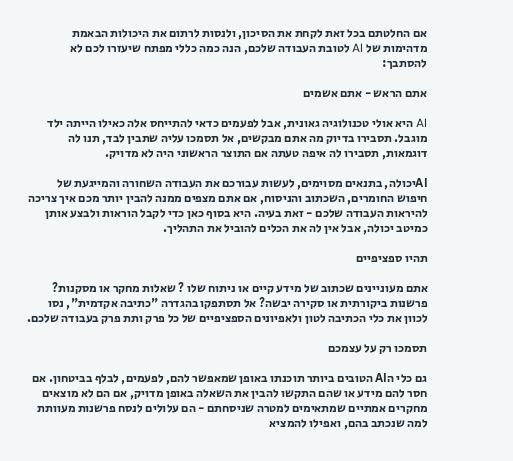אם החלטתם בכל זאת לקחת את הסיכון, ולנסות לרתום את היכולות הבאמת מדהימות של AI לטובת העבודה שלכם, הנה כמה כללי מפתח שיעזרו לכם לא להסתבך:

אתם הראש - אתם אשמים

AI היא אולי טכנולוגיה גאונית, אבל לפעמים כדאי להתייחס אלה כאילו הייתה ילד מוגבל. תסבירו בדיוק מה אתם מבקשים, אל תסמכו עליה שתבין לבד, תנו לה דוגמאות, תסבירו לה איפה טעתה אם התוצר הראשוני היה לא מדויק.

AIיכולה, בתנאים מסוימים, לעשות עבורכם את העבודה השחורה והמייגעת של חיפוש החומרים, השכתוב והניסוח, אם אתם מצפים ממנה להבין יותר מכם איך צריכה להיראות העבודה שלכם - זאת בעיה. היא בסוף כאן כדי לקבל הוראות ולבצע אותן כמיטב יכולה, אבל אין לה את הכלים להוביל את התהליך.

תהיו ספציפיים

אתם מעוניינים שכתוב של מידע קיים או ניתוח שלו ? שאלות מחקר או מסקנות? פרשנות ביקורתית או סקירה יבשה? אל תסתפקו בהגדרה "כתיבה אקדמית", נסו לכוון את כלי הכתיבה לטון ולאפיונים הספציפיים של כל פרק ותת פרק בעבודה שלכם.

תסמכו רק על עצמכם

גם כלי הAI הטובים ביותר תוכנתו באופן שמאפשר להם, לפעמים, לבלף בביטחון. אם חסר להם מידע או שהם התקשו להבין את השאלה באופן מדויק, אם הם לא מוצאים מחקרים אמתיים שמתאימים למטרה שניסחתם - הם עלולים לנסח פרשנות מעוותת למה שנכתב בהם, ואפילו להמציא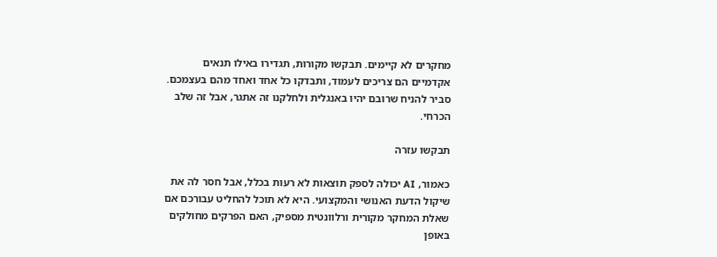מחקרים לא קיימים. תבקשו מקורות, תגדירו באילו תנאים אקדמיים הם צריכים לעמוד, ותבדקו כל אחד ואחד מהם בעצמכם. סביר להניח שרובם יהיו באנגלית ולחלקנו זה אתגר, אבל זה שלב הכרחי.

תבקשו עזרה

כאמור, AI יכולה לספק תוצאות לא רעות בכלל, אבל חסר לה את שיקול הדעת האנושי והמקצועי. היא לא תוכל להחליט עבורכם אם שאלת המחקר מקורית ורלוונטית מספיק, האם הפרקים מחולקים באופן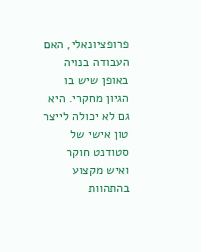פרופציונאלי, האם העבודה בנויה באופן שיש בו הגיון מחקרי. היא גם לא יכולה לייצר טון אישי של סטודנט חוקר ואיש מקצוע בהתהוות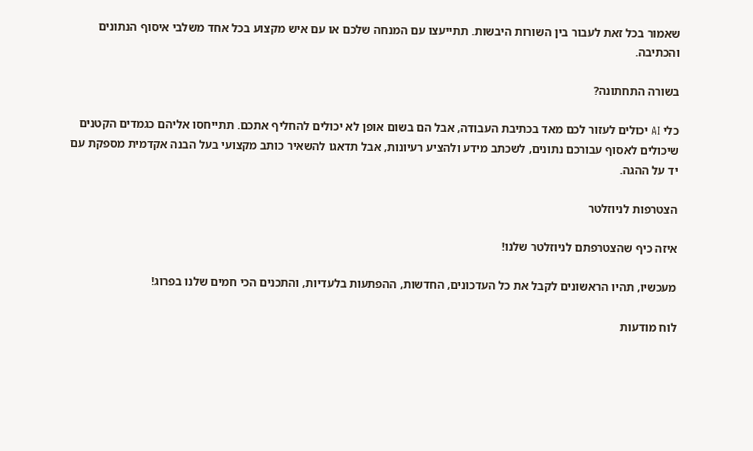שאמור בכל זאת לעבור בין השורות היבשות. תתייעצו עם המנחה שלכם או עם איש מקצוע בכל אחד משלבי איסוף הנתונים והכתיבה.

בשורה התחתונה?

כלי AI יכולים לעזור לכם מאד בכתיבת העבודה, אבל הם בשום אופן לא יכולים להחליף אתכם. תתייחסו אליהם כגמדים הקטנים שיכולים לאסוף עבורכם נתונים, לשכתב מידע ולהציע רעיונות, אבל תדאגו להשאיר כותב מקצועי בעל הבנה אקדמית מספקת עם יד על ההגה.

הצטרפות לניוזלטר

איזה כיף שהצטרפתם לניוזלטר שלנו!

מעכשיו, תהיו הראשונים לקבל את כל העדכונים, החדשות, ההפתעות בלעדיות, והתכנים הכי חמים שלנו בפרוג!

לוח מודעות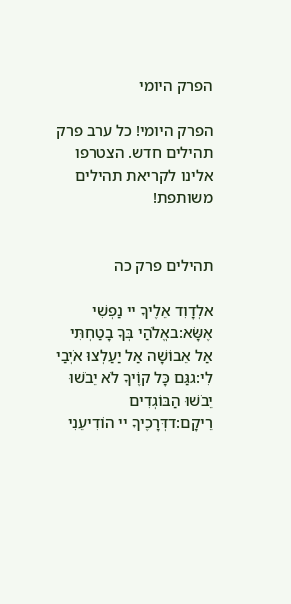הפרק היומי

הפרק היומי! כל ערב פרק תהילים חדש. הצטרפו אלינו לקריאת תהילים משותפת!


תהילים פרק כה

אלְדָוִד אֵלֶיךָ יי נַפְשִׁי אֶשָּׂא:באֱלֹהַי בְּךָ בָטַחְתִּי אַל אֵבוֹשָׁה אַל יַעַלְצוּ אֹיְבַי לִי:גגַּם כָּל קוֶֹיךָ לֹא יֵבֹשׁוּ יֵבֹשׁוּ הַבּוֹגְדִים רֵיקָם:דדְּרָכֶיךָ יי הוֹדִיעֵנִי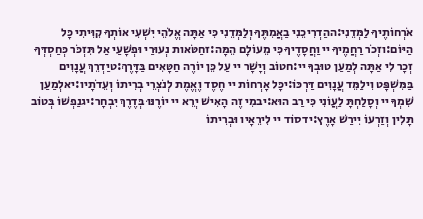אֹרְחוֹתֶיךָ לַמְּדֵנִי:ההַדְרִיכֵנִי בַאֲמִתֶּךָ וְלַמְּדֵנִי כִּי אַתָּה אֱלֹהֵי יִשְׁעִי אוֹתְךָ קִוִּיתִי כָּל הַיּוֹם:וזְכֹר רַחֲמֶיךָ יי וַחֲסָדֶיךָ כִּי מֵעוֹלָם הֵמָּה:זחַטֹּאות נְעוּרַי וּפְשָׁעַי אַל תִּזְכֹּר כְּחַסְדְּךָ זְכָר לִי אַתָּה לְמַעַן טוּבְךָ יי:חטוֹב וְיָשָׁר יי עַל כֵּן יוֹרֶה חַטָּאִים בַּדָּרֶךְ:טיַדְרֵךְ עֲנָוִים בַּמִּשְׁפָּט וִילַמֵּד עֲנָוִים דַּרְכּוֹ:יכָּל אָרְחוֹת יי חֶסֶד וֶאֱמֶת לְנֹצְרֵי בְרִיתוֹ וְעֵדֹתָיו:יאלְמַעַן שִׁמְךָ יי וְסָלַחְתָּ לַעֲוֹנִי כִּי רַב הוּא:יבמִי זֶה הָאִישׁ יְרֵא יי יוֹרֶנּוּ בְּדֶרֶךְ יִבְחָר:יגנַפְשׁוֹ בְּטוֹב תָּלִין וְזַרְעוֹ יִירַשׁ אָרֶץ:ידסוֹד יי לִירֵאָיו וּבְרִיתוֹ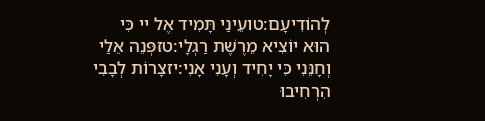לְהוֹדִיעָם:טועֵינַי תָּמִיד אֶל יי כִּי הוּא יוֹצִיא מֵרֶשֶׁת רַגְלָי:טזפְּנֵה אֵלַי וְחָנֵּנִי כִּי יָחִיד וְעָנִי אָנִי:יזצָרוֹת לְבָבִי הִרְחִיבוּ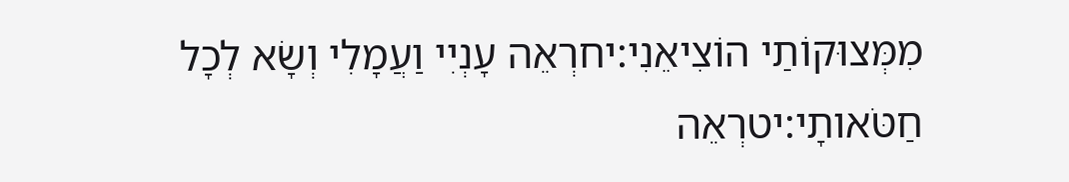מִמְּצוּקוֹתַי הוֹצִיאֵנִי:יחרְאֵה עָנְיִי וַעֲמָלִי וְשָׂא לְכָל חַטֹּאותָי:יטרְאֵה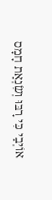אוֹיְבַי כִּי רָבּוּ וְשִׂנְאַת חָמָס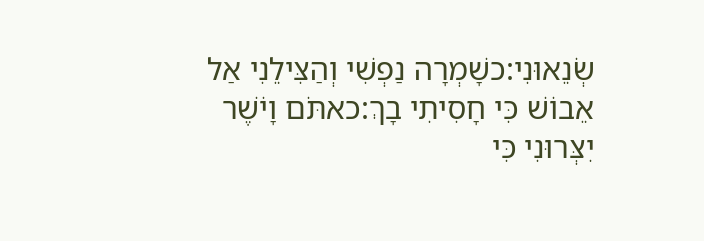שְׂנֵאוּנִי:כשָׁמְרָה נַפְשִׁי וְהַצִּילֵנִי אַל אֵבוֹשׁ כִּי חָסִיתִי בָךְ:כאתֹּם וָיֹשֶׁר יִצְּרוּנִי כִּי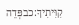קִוִּיתִיךָ:כבפְּדֵה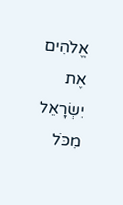אֱלֹהִים אֶת יִשְׂרָאֵל מִכֹּל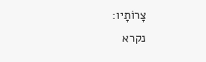צָרוֹתָיו:
נקרא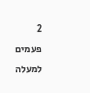2  פעמים
למעלה